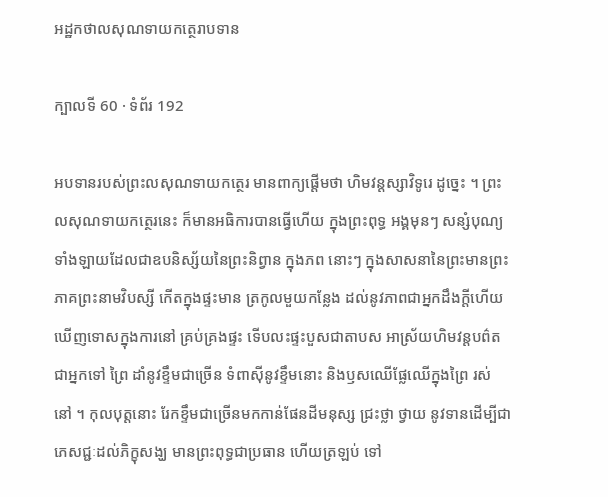អដ្ឋកថាលសុណទាយកត្ថេរាបទាន

ក្បាលទី 60 · ទំព័រ 192

អបទានរបស់ព្រះលសុណទាយកត្ថេរ មានពាក្យផ្តើមថា ហិមវន្តស្សាវិទូរេ ដូច្នេះ ។ ព្រះលសុណទាយកត្ថេរនេះ ក៏មានអធិការបានធ្វើហើយ ក្នុងព្រះពុទ្ធ អង្គមុនៗ សន្សំបុណ្យទាំងឡាយដែលជាឧបនិស្ស័យនៃព្រះនិព្វាន ក្នុងភព នោះៗ ក្នុងសាសនានៃព្រះមានព្រះភាគព្រះនាមវិបស្សី កើតក្នុងផ្ទះមាន ត្រកូលមួយកន្លែង ដល់នូវភាពជាអ្នកដឹងក្តីហើយ ឃើញទោសក្នុងការនៅ គ្រប់គ្រងផ្ទះ ទើបលះផ្ទះបួសជាតាបស អាស្រ័យហិមវន្តបព៌ត ជាអ្នកទៅ ព្រៃ ដាំនូវខ្ទឹមជាច្រើន ទំពាស៊ីនូវខ្ទឹមនោះ និងឫសឈើផ្លែឈើក្នុងព្រៃ រស់ នៅ ។ កុលបុត្តនោះ រែកខ្ទឹមជាច្រើនមកកាន់ផែនដីមនុស្ស ជ្រះថ្លា ថ្វាយ នូវទានដើម្បីជាភេសជ្ជៈដល់ភិក្ខុសង្ឃ មានព្រះពុទ្ធជាប្រធាន ហើយត្រឡប់ ទៅ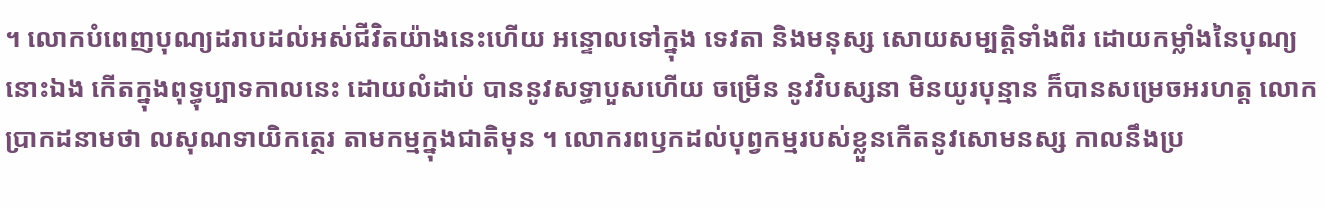។ លោកបំពេញបុណ្យដរាបដល់អស់ជីវិតយ៉ាងនេះហើយ អន្ទោលទៅក្នុង ទេវតា និងមនុស្ស សោយសម្បត្តិទាំងពីរ ដោយកម្លាំងនៃបុណ្យនោះឯង កើតក្នុងពុទ្ធុប្បាទកាលនេះ ដោយលំដាប់ បាននូវសទ្ធាបួសហើយ ចម្រើន នូវវិបស្សនា មិនយូរបុន្មាន ក៏បានសម្រេចអរហត្ត លោកប្រាកដនាមថា លសុណទាយិកត្ថេរ តាមកម្មក្នុងជាតិមុន ។ លោករពឫកដល់បុព្វកម្មរបស់ខ្លួនកើតនូវសោមនស្ស កាលនឹងប្រ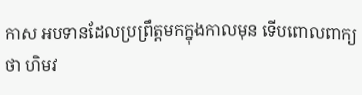កាស អបទានដែលប្រព្រឹត្តមកក្នុងកាលមុន ទើបពោលពាក្យថា ហិមវ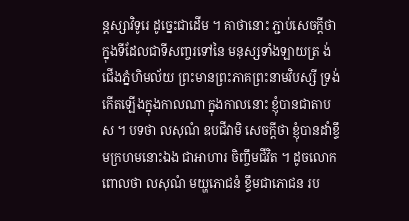ន្តស្សាវិទូរេ ដូច្នេះជាដើម ។ គាថានោះ ភ្ជាប់សេចក្តីថា ក្នុងទីដែលជាទីសញ្ចរទៅនៃ មនុស្សទាំងឡាយត្រ ង់ជើងភ្នំហិមល័យ ព្រះមានព្រះភាគព្រះនាមវិបស្សី ទ្រង់កើតឡើងក្នុងកាលណា ក្នុងកាលនោះ ខ្ញុំបានជាតាបស ។ បទថា លសុណំ ឧបជីវាមិ សេចក្តីថា ខ្ញុំបានដាំខ្ទឹមក្រហមនោះឯង ជាអាហារ ចិញ្ចឹមជីវិត ។ ដូចលោកពោលថា លសុណំ មយ្ហភោជនំ ខ្ទឹមជាភោជន រប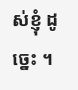ស់ខ្ញុំ ដូច្នេះ ។